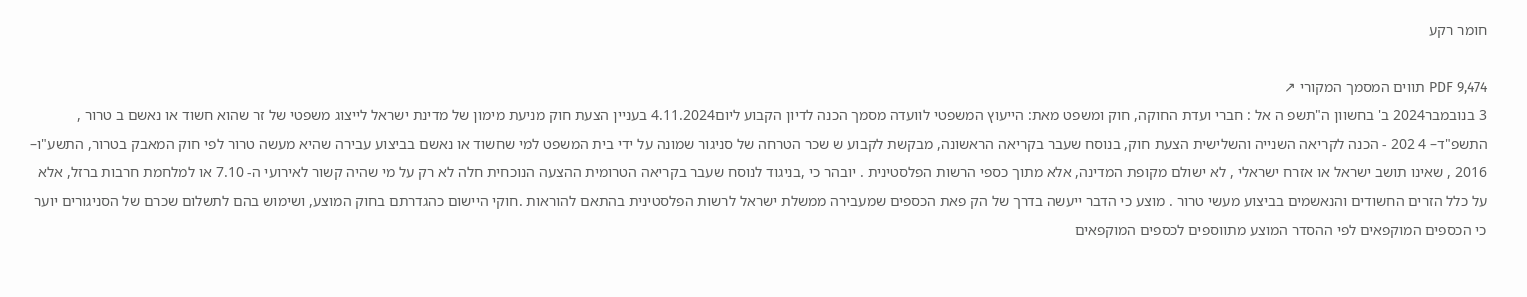חומר רקע

PDF 9,474 תווים המסמך המקורי ↗
3 בנובמבר2024 ב' בחשוון ה"תשפ ה אל : חברי ועדת החוקה, חוק ומשפט מאת: הייעוץ המשפטי לוועדה מסמך הכנה לדיון הקבוע ליום4.11.2024 בעניין הצעת חוק מניעת מימון של מדינת ישראל לייצוג משפטי של זר שהוא חשוד או נאשם ב טרור , התשפ"ד– 4 202 - הכנה לקריאה השנייה והשלישית הצעת חוק, בנוסח שעבר בקריאה הראשונה, מבקשת לקבוע ש שכר הטרחה של סניגור שמונה על ידי בית המשפט למי שחשוד או נאשם בביצוע עבירה שהיא מעשה טרור לפי חוק המאבק בטרור, התשע"ו– 2016 , שאינו תושב ישראל או אזרח ישראלי , לא ישולם מקופת המדינה, אלא מתוך כספי הרשות הפלסטינית . יובהר כי ,בניגוד לנוסח שעבר בקריאה הטרומית ההצעה הנוכחית חלה לא רק על מי שהיה קשור לאירועי ה- 7.10 או למלחמת חרבות ברזל, אלא על כלל הזרים החשודים והנאשמים בביצוע מעשי טרור . מוצע כי הדבר ייעשה בדרך של הק פאת הכספים שמעבירה ממשלת ישראל לרשות הפלסטינית בהתאם להוראות .חוקי היישום כהגדרתם בחוק המוצע, ושימוש בהם לתשלום שכרם של הסניגורים יוער כי הכספים המוקפאים לפי ההסדר המוצע מתווספים לכספים המוקפאים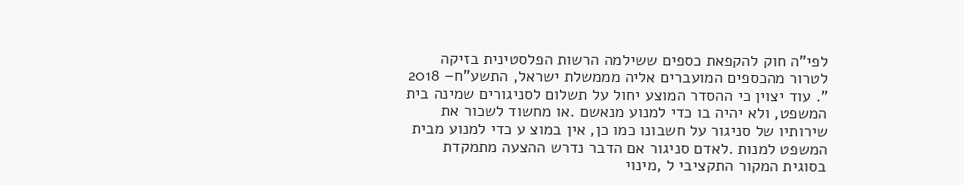לפי"ה חוק להקפאת כספים ששילמה הרשות הפלסטינית בזיקה לטרור מהכספים המועברים אליה מממשלת ישראל, התשע"ח– 2018 ". עוד יצוין כי ההסדר המוצע יחול על תשלום לסניגורים שמינה בית המשפט, ולא יהיה בו כדי למנוע מנאשם .או מחשוד לשכור את שירותיו של סניגור על חשבונו כמו כן, אין במוצ ע כדי למנוע מבית המשפט למנות .לאדם סניגור אם הדבר נדרש ההצעה מתמקדת בסוגית המקור התקציבי ל ,מינוי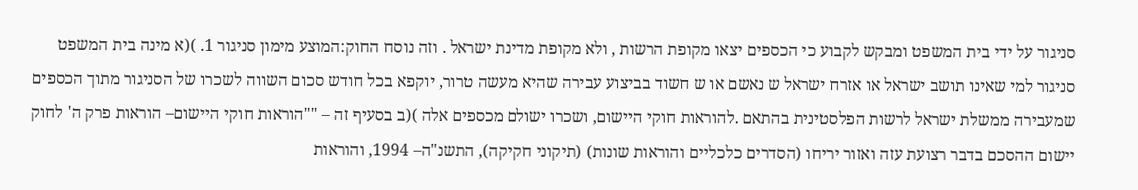סניגור על ידי בית המשפט ומבקש לקבוע כי הכספים יצאו מקופת הרשות , ולא מקופת מדינת ישראל . וזה נוסח החוק:המוצע מימון סניגור 1. )(א מינה בית המשפט סניגור למי שאינו תושב ישראל או אזרח ישראל ש נאשם או ש חשוד בביצוע עבירה שהיא מעשה טרור, יוקפא בכל חודש סכום השווה לשכרו של הסניגור מתוך הכספים שמעבירה ממשלת ישראל לרשות הפלסטינית בהתאם .להוראות חוקי היישום, ושכרו ישולם מכספים אלה )(ב בסעיף זה – ""הוראות חוקי היישום– הוראות פרק ה' לחוק יישום ההסכם בדבר רצועת עזה ואזור יריחו (הסדרים כלכליים והוראות שונות) (תיקוני חקיקה), התשנ"ה– 1994, והוראות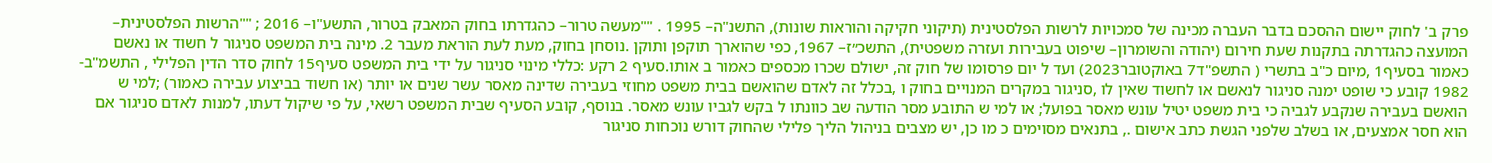פרק ב' לחוק יישום ההסכם בדבר העברה מכינה של סמכויות לרשות הפלסטינית (תיקוני חקיקה והוראות שונות), התשנ"ה– 1995 . ""מעשה טרור– כהגדרתו בחוק המאבק בטרור, התשע"ו– 2016 ; ""הרשות הפלסטינית– המועצה כהגדרתה בתקנות שעת חירום (יהודה והשומרון– שיפוט בעבירות ועזרה משפטית), התשכ״ז– 1967, כפי שהוארך תוקפן ותוקן .נוסחן בחוק, מעת לעת הוראת מעבר 2. מינה בית המשפט סניגור ל חשוד או נאשם כאמור בסעיף1 ,מיום כ"ב בתשרי ( התשפ"ד7 באוקטובר2023) ועד ל יום פרסומו של חוק זה, ישולם שכרו מכספים כאמור ב אותו.סעיף 2 רקע :כללי מינוי סניגור על ידי בית המשפט סעיף15 לחוק סדר הדין הפלילי , התשמ"ב- 1982 קובע כי שופט ימנה סניגור לנאשם או לחשוד שאין לו ,סניגור במקרים המנויים בחוק ו ,בכלל זה לאדם שהואשם בבית משפט מחוזי בעבירה שדינה מאסר עשר שנים או יותר (או חשוד בביצוע עבירה כאמור) ;למי ש הואשם בעבירה שנקבע לגביה כי בית משפט יטיל עונש מאסר בפועל; או למי ש התובע מסר הודעה שב כוונתו ל בקש לגביו עונש מאסר. בנוסף, קובע הסעיף שבית המשפט רשאי, על פי שיקול דעתו, למנות לאדם סניגור אם הוא חסר אמצעים, או בשלב שלפני הגשת כתב אישום ., בתנאים מסוימים כ מו כן, יש מצבים בניהול הליך פלילי שהחוק דורש נוכחות סניגור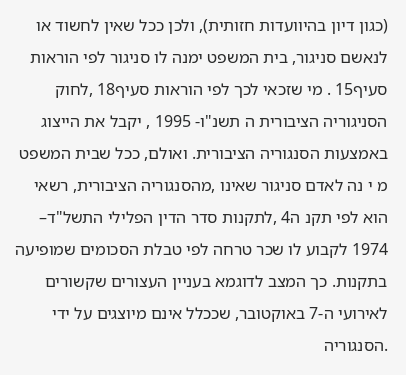(כגון דיון בהיוועדות חזותית), ולכן ככל שאין לחשוד או לנאשם סניגור, בית המשפט ימנה לו סניגור לפי הוראות סעיף15 . מי שזכאי לכך לפי הוראות סעיף18 ,לחוק הסניגוריה הציבורית ה תשנ"ו- 1995 , יקבל את הייצוג באמצעות הסנגוריה הציבורית. ואולם, ככל שבית המשפט מ י נה לאדם סניגור שאינו ,מהסנגוריה הציבורית, רשאי הוא לפי תקנ ה4 ,לתקנות סדר הדין הפלילי התשל"ד– 1974 לקבוע לו שכר טרחה לפי טבלת הסכומים שמופיעה בתקנות. כך המצב לדוגמא בעניין העצורים שקשורים לאירועי ה-7 באוקטובר, שככלל אינם מיוצגים על ידי .הסנגוריה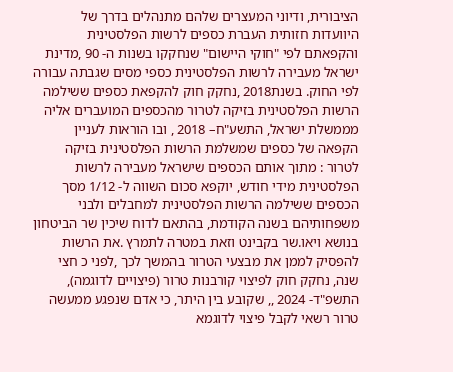הציבורית, ודיוני המעצרים שלהם מתנהלים בדרך של היוועדות חזותית העברת כספים לרשות הפלסטינית והקפאתם לפי "חוקי היישום" שנחקקו בשנות ה- 90 ,מדינת ישראל מעבירה לרשות הפלסטינית כספי מסים שגבתה עבורה לפי החוק. בשנת2018 ,נחקק חוק להקפאת כספים ששילמה הרשות הפלסטינית בזיקה לטרור מהכספים המועברים אליה מממשלת ישראל, התשע"ח– 2018 , ובו הוראות לעניין הקפאה של כספים שמשלמת הרשות הפלסטינית בזיקה לטרור : מתוך אותם הכספים שישראל מעבירה לרשות הפלסטינית מידי חודש, יוקפא סכום השווה ל- 1/12 מסך הכספים ששילמה הרשות הפלסטינית למחבלים ולבני משפחותיהם בשנה הקודמת, בהתאם לדוח שיכין שר הביטחון בנושא ויאו.שר בקבינט וזאת במטרה לתמרץ .את הרשות להפסיק לממן את מבצעי הטרור בהמשך לכך ,לפני כ חצי שנה, נחקק חוק לפיצוי קורבנות טרור (פיצויים לדוגמה), התשפ"ד- 2024 ,, שקובע בין היתר, כי אדם שנפגע ממעשה טרור רשאי לקבל פיצוי לדוגמא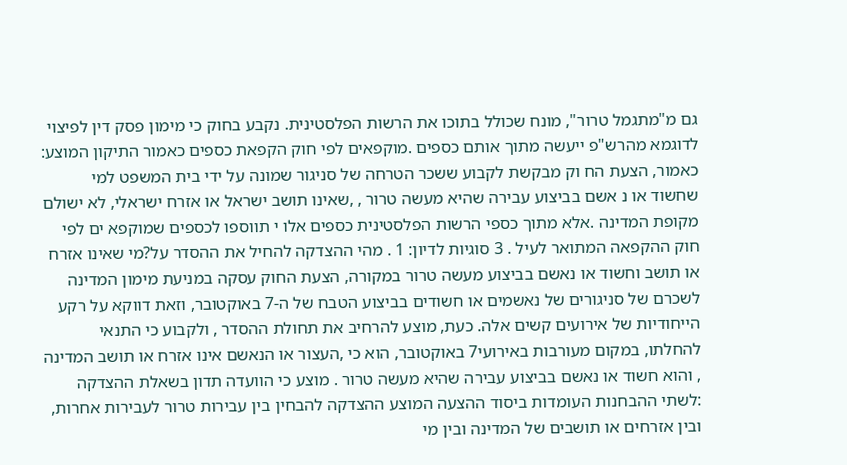גם מ"מתגמל טרור", מונח שכולל בתוכו את הרשות הפלסטינית. נקבע בחוק כי מימון פסק דין לפיצוי לדוגמא מהרש"פ ייעשה מתוך אותם כספים .מוקפאים לפי חוק הקפאת כספים כאמור התיקון המוצע: כאמור, הצעת הח וק מבקשת לקבוע ששכר הטרחה של סניגור שמונה על ידי בית המשפט למי שחשוד או נ אשם בביצוע עבירה שהיא מעשה טרור , ,שאינו תושב ישראל או אזרח ישראלי, לא ישולם מקופת המדינה .אלא מתוך כספי הרשות הפלסטינית כספים אלו י תווספו לכספים שמוקפא ים לפי חוק ההקפאה המתואר לעיל . 3 סוגיות לדיון: 1 . מהי ההצדקה להחיל את ההסדר על?מי שאינו אזרח או תושב וחשוד או נאשם בביצוע מעשה טרור במקורה, הצעת החוק עסקה במניעת מימון המדינה לשכרם של סניגורים של נאשמים או חשודים בביצוע הטבח של ה-7 באוקטובר, וזאת דווקא על רקע הייחודיות של אירועים קשים אלה. כעת, מוצע להרחיב את תחולת ההסדר , ולקבוע כי התנאי להחלתו, במקום מעורבות באירועי7 באוקטובר, הוא כי ,העצור או הנאשם אינו אזרח או תושב המדינה , והוא חשוד או נאשם בביצוע עבירה שהיא מעשה טרור . מוצע כי הוועדה תדון בשאלת ההצדקה :לשתי ההבחנות העומדות ביסוד ההצעה המוצע ההצדקה להבחין בין עבירות טרור לעבירות אחרות, ובין אזרחים או תושבים של המדינה ובין מי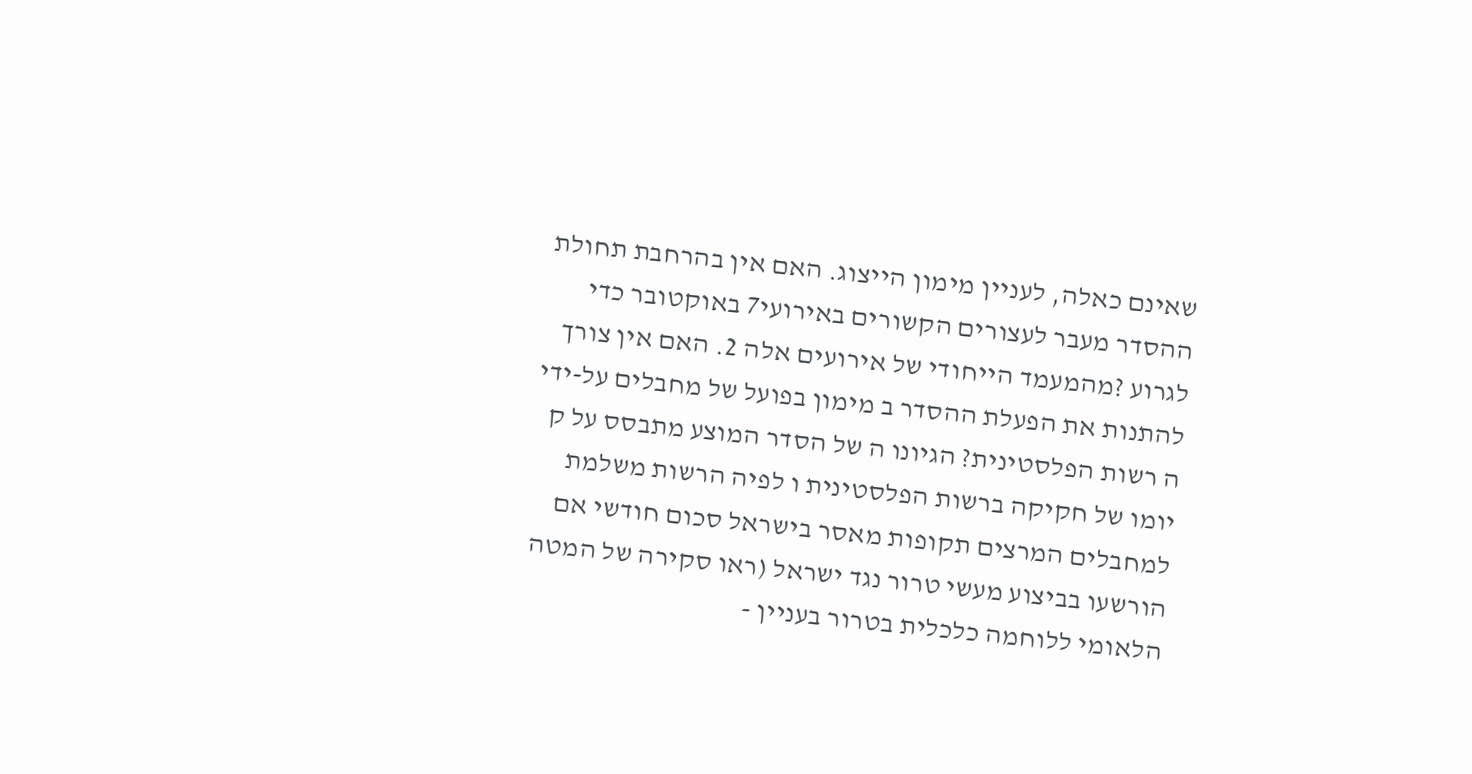שאינם כאלה, לעניין מימון הייצוג. האם אין בהרחבת תחולת ההסדר מעבר לעצורים הקשורים באירועי7 באוקטובר כדי לגרוע ?מהמעמד הייחודי של אירועים אלה 2. האם אין צורך להתנות את הפעלת ההסדר ב מימון בפועל של מחבלים על-ידי ה רשות הפלסטינית? הגיונו ה של הסדר המוצע מתבסס על ק יומו של חקיקה ברשות הפלסטינית ו לפיה הרשות משלמת למחבלים המרצים תקופות מאסר בישראל סכום חודשי אם הורשעו בביצוע מעשי טרור נגד ישראל (ראו סקירה של המטה הלאומי ללוחמה כלכלית בטרור בעניין -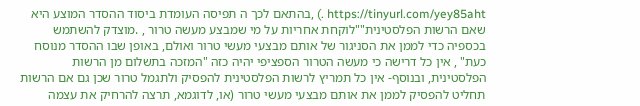https://tinyurl.com/yey85aht .) ,בהתאם לכך ה תפיסה העומדת ביסוד ההסדר המוצע היא שאם הרשות הפלסטינית""לוקחת אחריות על מי שמבצע מעשה טרור , .מוצדק להשתמש בכספיה כדי לממן את הסניגור של אותם מבצעי מעשי טרור ואולם, באופן שבו ההסדר מנוסח כעת" , אין כל דרישה כי מעשה הטרור הספציפי יהיה כזה "המזכה בתשלום מן הרשות הפלסטינית, ובנוסף- אין כל תמריץ לרשות הפלסטינית להפסיק ולתגמל טרור שכן גם אם הרשות תחליט להפסיק לממן את אותם מבצעי מעשי טרור (או, לדוגמא, תרצה להרחיק את עצמה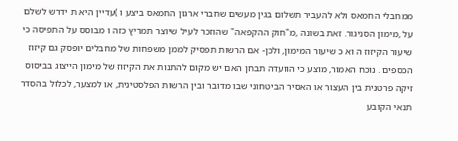ממחבלי החמאס ולא להעביר תשלום בגין מעשים שחברי ארגון החמאס ביצע ו )עדיין היא ת ידרש לשלם על ,מימון הסניגור. זאת בשונה ,מ"חוק ההקפאה" שהוזכר לעיל שיוצר תמריץ כזה ו מבוסס על התפיסה כי שיעור הקיזוז ה וא כ שיעור המימון, ולכן- אם הרשות תפסיק לממן משפחות של מחבלים יופסק גם קיזוז הכספים . נוכח האמור, מוצע כי הוועדה תבחן האם יש מקום להתנות את הקיזוז של מימון הייצוג בביסוס זיקה פרטנית בין העצור או האסיר הביטחוני שבו מדובר ובין הרשות הפלסטינית, או למצער, לכלול בהסדר תנאי הקובע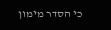כי הסדר מימון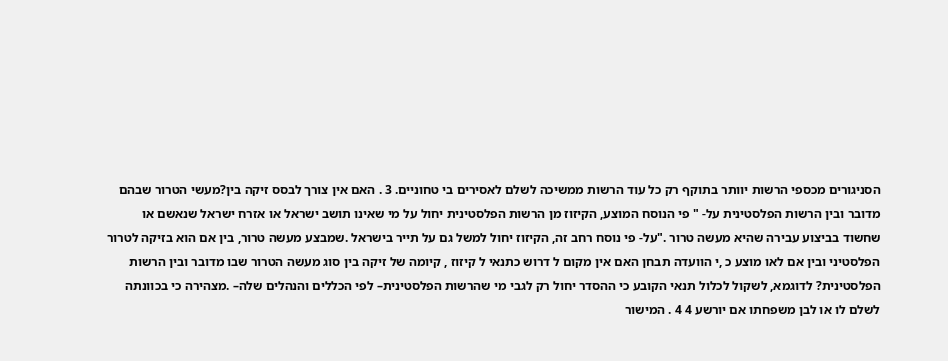הסניגורים מכספי הרשות יוותר בתוקף רק כל עוד הרשות ממשיכה לשלם לאסירים בי טחוניים. 3 . האם אין צורך לבסס זיקה בין?מעשי הטרור שבהם מדובר ובין הרשות הפלסטינית על- " פי הנוסח המוצע, הקיזוז מן הרשות הפלסטינית יחול על מי שאינו תושב ישראל או אזרח ישראל שנאשם או שחשוד בביצוע עבירה שהיא מעשה טרור ."על- פי נוסח רחב זה, הקיזוז יחול למשל גם על תייר בישראל .שמבצע מעשה טרור, בין אם הוא בזיקה לטרור הפלסטיני ובין אם לאו מוצע כ ,י הוועדה תבחן האם אין מקום ל דרוש כתנאי ל קיזוז , קיומה של זיקה בין סוג מעשה הטרור שבו מדובר ובין הרשות הפלסטינית? לדוגמא, לשקול לכלול תנאי הקובע כי ההסדר יחול רק לגבי מי שהרשות הפלסטינית– לפי הכללים והנהלים שלה– .מצהירה כי בכוונתה לשלם לו או לבן משפחתו אם יורשע 4 4 . המישור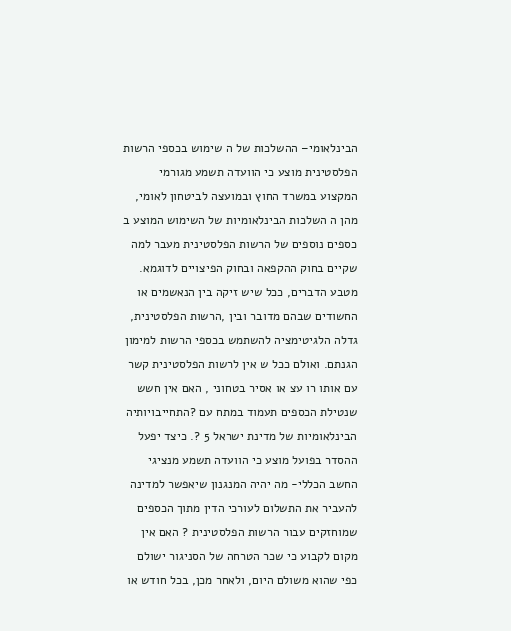הבינלאומי– ההשלכות של ה שימוש בכספי הרשות הפלסטינית מוצע כי הוועדה תשמע מגורמי המקצוע במשרד החוץ ובמועצה לביטחון לאומי, מהן ה השלכות הבינלאומיות של השימוש המוצע ב כספים נוספים של הרשות הפלסטינית מעבר למה שקיים בחוק ההקפאה ובחוק הפיצויים לדוגמא. מטבע הדברים, ככל שיש זיקה בין הנאשמים או החשודים שבהם מדובר ובין ,הרשות הפלסטינית, גדלה הלגיטימציה להשתמש בכספי הרשות למימון הגנתם. ואולם ככל ש אין לרשות הפלסטינית קשר עם אותו רו עצ או אסיר בטחוני , האם אין חשש שנטילת הכספים תעמוד במתח עם ?התחייבויותיה הבינלאומיות של מדינת ישראל 5 ?. כיצד יפעל ההסדר בפועל מוצע כי הוועדה תשמע מנציגי החשב הכללי- מה יהיה המנגנון שיאפשר למדינה להעביר את התשלום לעורכי הדין מתוך הכספים שמוחזקים עבור הרשות הפלסטינית ? האם אין מקום לקבוע כי שכר הטרחה של הסניגור ישולם כפי שהוא משולם היום, ולאחר מכן, בכל חודש או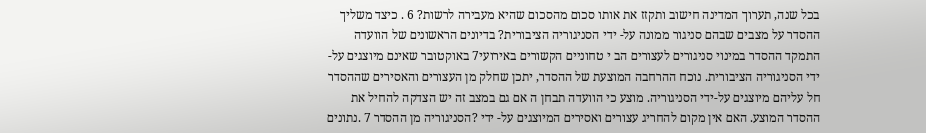בכל שנה, תערוך המדינה חישוב ותקזז את אותו סכום מהסכום שהיא מעבירה לרשות? 6 . כיצד משליך ההסדר על מצבים שבהם סניגור ממונה על- ידי הסניגוריה הציבורית? בדיונים הראשונים של הוועדה התמקד ההסדר במינוי סניגורים לעצורים הב י טחוניים הקשורים באירועי7 באוקטובר שאינם מיוצגים על- ידי הסניגוריה הציבורית. נוכח ההרחבה המוצעת של ההסדר, יתכן שחלק מן העצורים והאסירים שההסדר חל עליהם מיוצגים על-ידי הסניגוריה. מוצע כי הוועדה תבחן ה אם גם במצב זה יש הצדקה להחיל את ההסדר המוצע. האם אין מקום להחריג עצורים ואסירים המיוצגים על- ידי ?הסניגוריה מן ההסדר 7 .נתונים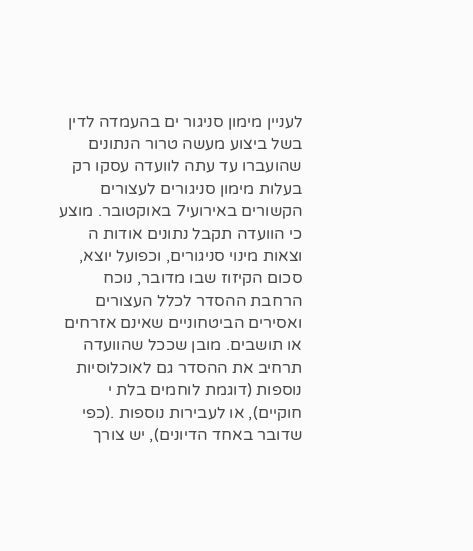לעניין מימון סניגור ים בהעמדה לדין בשל ביצוע מעשה טרור הנתונים שהועברו עד עתה לוועדה עסקו רק בעלות מימון סניגורים לעצורים הקשורים באירועי7 באוקטובר. מוצע כי הוועדה תקבל נתונים אודות ה וצאות מינוי סניגורים, וכפועל יוצא, סכום הקיזוז שבו מדובר, נוכח הרחבת ההסדר לכלל העצורים ואסירים הביטחוניים שאינם אזרחים או תושבים. מובן שככל שהוועדה תרחיב את ההסדר גם לאוכלוסיות נוספות (דוגמת לוחמים בלת י חוקיים), או לעבירות נוספות .(כפי שדובר באחד הדיונים), יש צורך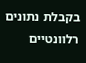בקבלת נתונים רלוונטיים